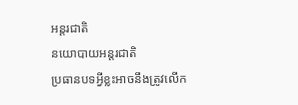អន្តរជាតិ
នយោបាយអន្តរជាតិ
ប្រធានបទអ្វីខ្លះអាចនឹងត្រូវលើក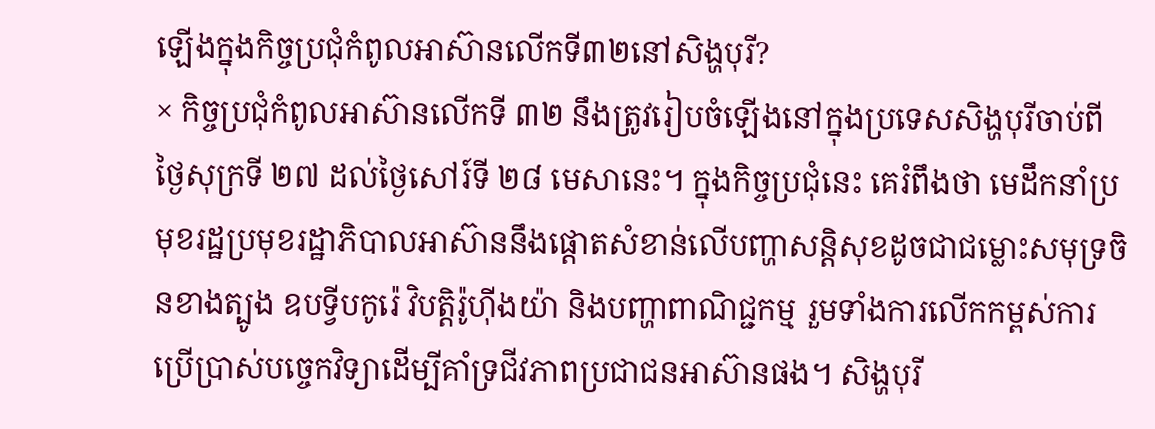ឡើងក្នុងកិច្ចប្រជុំកំពូលអាស៊ានលើកទី៣២នៅសិង្ហបុរី?
× កិច្ចប្រជុំកំពូលអាស៊ានលើកទី ៣២ នឹងត្រូវរៀបចំឡើងនៅក្នុងប្រទេសសិង្ហបុរីចាប់ពីថ្ងៃសុក្រទី ២៧ ដល់ថ្ងៃសៅរ៍ទី ២៨ មេសានេះ។ ក្នុងកិច្ចប្រជុំនេះ គេរំពឹងថា មេដឹកនាំប្រមុខរដ្ឋប្រមុខរដ្ឋាភិបាលអាស៊ាននឹងផ្តោតសំខាន់លើបញ្ហាសន្តិសុខដូចជាជម្លោះសមុទ្រចិនខាងត្បូង ឧបទ្វីបកូរ៉េ វិបត្តិរ៉ូហ៊ីងយ៉ា និងបញ្ហាពាណិជ្ជកម្ម រួមទាំងការលើកកម្ពស់ការប្រើប្រាស់បច្ចេកវិទ្យាដើម្បីគាំទ្រជីវភាពប្រជាជនអាស៊ានផង។ សិង្ហបុរី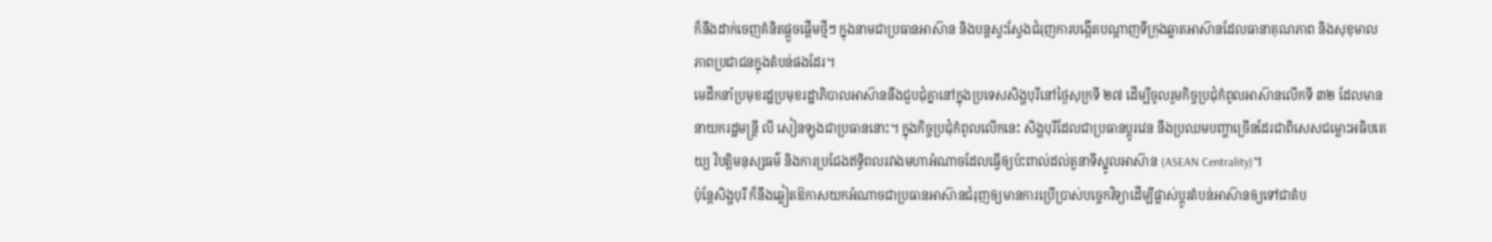ក៏នឹងដាក់ចេញគំនិតផ្តួចផ្តើមថ្មីៗ ក្នុងនាមជាប្រធានអាស៊ាន និងបន្តស្វះស្វែងជំរុញការបង្កើតបណ្តាញទីក្រុងឆ្លាតអាស៊ានដែលធានាគុណភាព និងសុខុមាលភាពប្រជាជនក្នុងតំបន់ផងដែរ។
មេដឹកនាំប្រមុខរដ្ឋប្រមុខរដ្ឋាភិបាលអាស៊ាននឹងជួបជុំគ្នានៅក្នុងប្រទេសសិង្ហបុរីនៅថ្ងៃសុក្រទី ២៧ ដើម្បីចូលរួមកិច្ចប្រជុំកំពូលអាស៊ានលើកទី ៣២ ដែលមាននាយករដ្ឋមន្ត្រី លី សៀនឡុងជាប្រធាននោះ។ ក្នុងកិច្ចប្រជុំកំពូលលើកនេះ សិង្ហបុរីដែលជាប្រធានប្តូរវេន នឹងប្រឈមបញ្ហាច្រើនដែរជាពិសេសជម្លោះអធិបតេយ្យ វិបត្តិមនុស្សធម៌ និងការប្រជែងឥទ្ធិពលរវាងមហាអំណាចដែលធ្វើឲ្យប៉ះពាល់ដល់តួនាទីស្នូលអាស៊ាន (ASEAN Centrality)។
ប៉ុន្តែសិង្ហបុរី ក៏នឹងឆ្លៀតឱកាសយកអំណាចជាប្រធានអាស៊ានជំរុញឲ្យមានការប្រើប្រាស់បច្ចេកវិទ្យាដើម្បីផ្លាស់ប្តូរតំបន់អាស៊ានឲ្យទៅជាតំប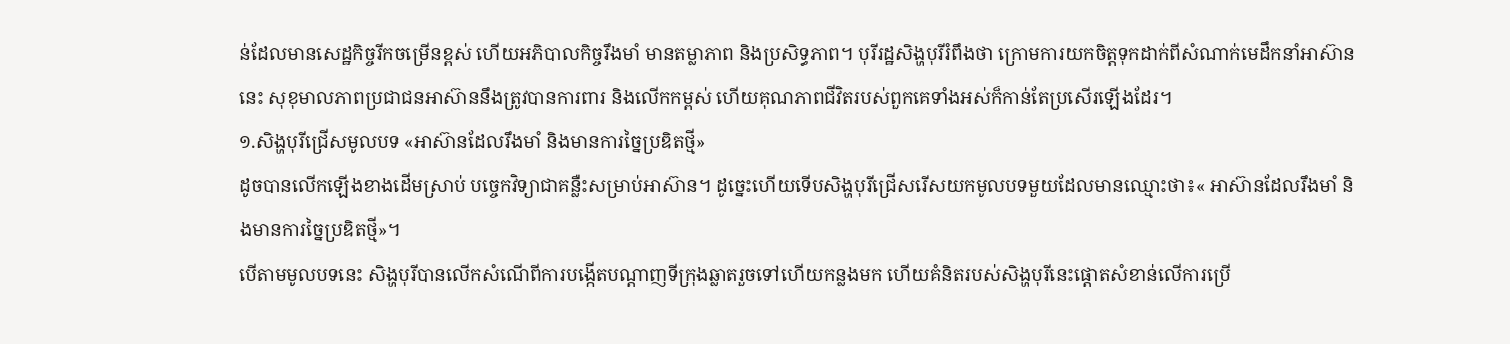ន់ដែលមានសេដ្ឋកិច្ចរីកចម្រើនខ្ពស់ ហើយអភិបាលកិច្ចរឹងមាំ មានតម្លាភាព និងប្រសិទ្ធភាព។ បុរីរដ្ឋសិង្ហបុរីរំពឹងថា ក្រោមការយកចិត្តទុកដាក់ពីសំណាក់មេដឹកនាំអាស៊ាននេះ សុខុមាលភាពប្រជាជនអាស៊ាននឹងត្រូវបានការពារ និងលើកកម្ពស់ ហើយគុណភាពជីវិតរបស់ពួកគេទាំងអស់ក៏កាន់តែប្រសើរឡើងដែរ។
១.សិង្ហបុរីជ្រើសមូលបទ «អាស៊ានដែលរឹងមាំ និងមានការច្នៃប្រឌិតថ្មី»
ដូចបានលើកឡើងខាងដើមស្រាប់ បច្ចេកវិទ្យាជាគន្លឺះសម្រាប់អាស៊ាន។ ដូច្នេះហើយទើបសិង្ហបុរីជ្រើសរើសយកមូលបទមួយដែលមានឈ្មោះថា៖« អាស៊ានដែលរឹងមាំ និងមានការច្នៃប្រឌិតថ្មី»។
បើតាមមូលបទនេះ សិង្ហបុរីបានលើកសំណើពីការបង្កើតបណ្តាញទីក្រុងឆ្លាតរួចទៅហើយកន្លងមក ហើយគំនិតរបស់សិង្ហបុរីនេះផ្តោតសំខាន់លើការប្រើ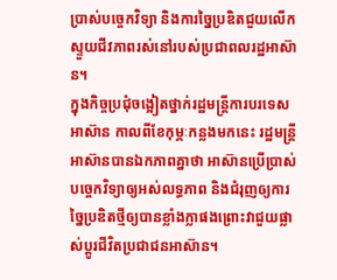ប្រាស់បច្ចេកវិទ្យា និងការច្នៃប្រឌិតជួយលើកស្ទួយជីវភាពរស់នៅរបស់ប្រជាពលរដ្ឋអាស៊ាន។
ក្នុងកិច្ចប្រជុំចង្អៀតថ្នាក់រដ្ឋមន្ត្រីការបរទេសអាស៊ាន កាលពីខែកុម្ភៈកន្លងមកនេះ រដ្ឋមន្ត្រីអាស៊ានបានឯកភាពគ្នាថា អាស៊ានប្រើប្រាស់បច្ចេកវិទ្យាឲ្យអស់លទ្ធភាព និងជំរុញឲ្យការច្នៃប្រឌិតថ្មីឲ្យបានខ្លាំងក្លាផងព្រោះវាជួយផ្លាស់ប្តូរជីវិតប្រជាជនអាស៊ាន។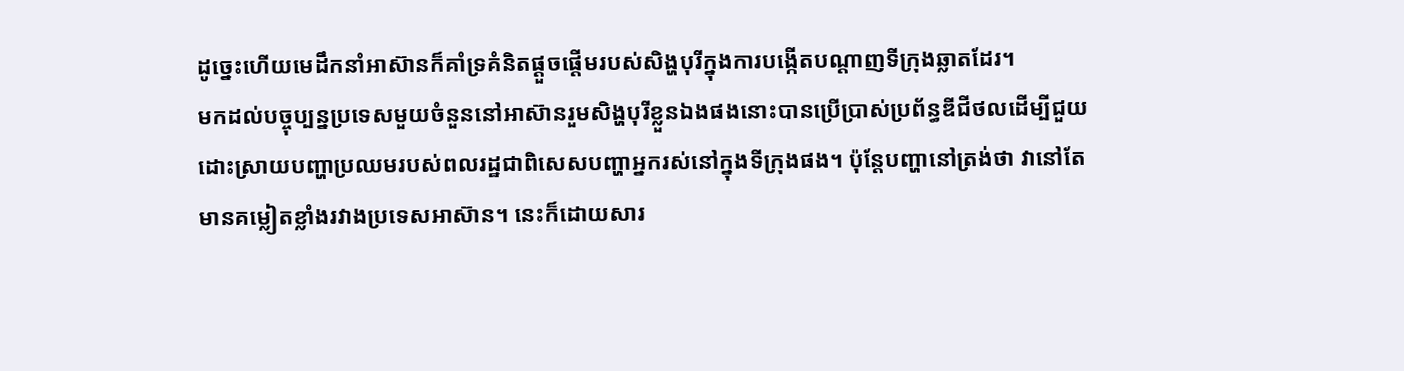ដូច្នេះហើយមេដឹកនាំអាស៊ានក៏គាំទ្រគំនិតផ្តួចផ្តើមរបស់សិង្ហបុរីក្នុងការបង្កើតបណ្តាញទីក្រុងឆ្លាតដែរ។
មកដល់បច្ចុប្បន្នប្រទេសមួយចំនួននៅអាស៊ានរួមសិង្ហបុរីខ្លួនឯងផងនោះបានប្រើប្រាស់ប្រព័ន្ធឌីជីថលដើម្បីជួយដោះស្រាយបញ្ហាប្រឈមរបស់ពលរដ្ឋជាពិសេសបញ្ហាអ្នករស់នៅក្នុងទីក្រុងផង។ ប៉ុន្តែបញ្ហានៅត្រង់ថា វានៅតែមានគម្លៀតខ្លាំងរវាងប្រទេសអាស៊ាន។ នេះក៏ដោយសារ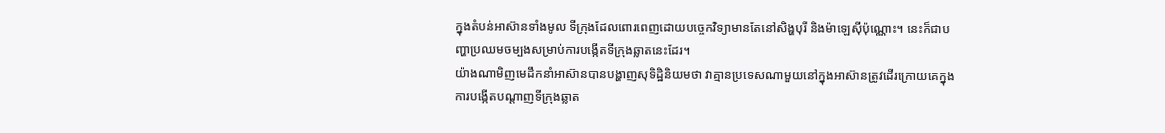ក្នុងតំបន់អាស៊ានទាំងមូល ទីក្រុងដែលពោរពេញដោយបច្ចេកវិទ្យាមានតែនៅសិង្ហបុរី និងម៉ាឡេស៊ីប៉ុណ្ណោះ។ នេះក៏ជាបញ្ហាប្រឈមចម្បងសម្រាប់ការបង្កើតទីក្រុងឆ្លាតនេះដែរ។
យ៉ាងណាមិញមេដឹកនាំអាស៊ានបានបង្ហាញសុទិដ្ឋិនិយមថា វាគ្មានប្រទេសណាមួយនៅក្នុងអាស៊ានត្រូវដើរក្រោយគេក្នុងការបង្កើតបណ្តាញទីក្រុងឆ្លាត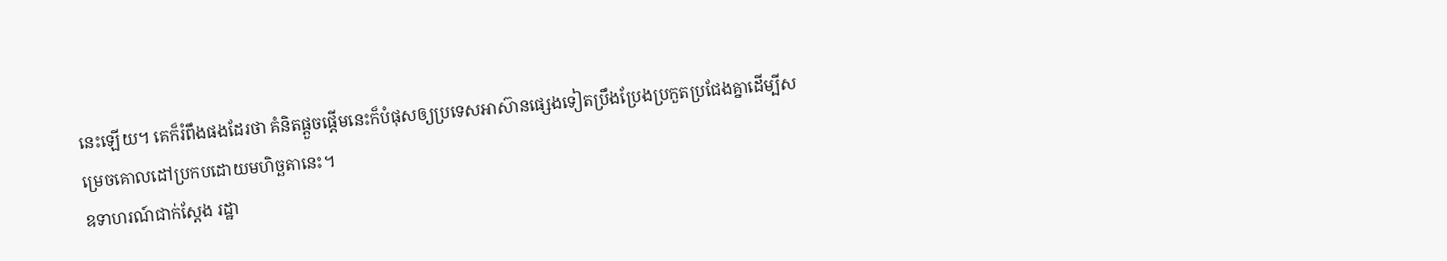នេះឡើយ។ គេក៏រំពឹងផងដែរថា គំនិតផ្តួចផ្តើមនេះក៏បំផុសឲ្យប្រទេសអាស៊ានផ្សេងទៀតប្រឹងប្រែងប្រកួតប្រជែងគ្នាដើម្បីសម្រេចគោលដៅប្រកបដោយមហិច្ឆតានេះ។
ឧទាហរណ៍ជាក់ស្តែង រដ្ឋា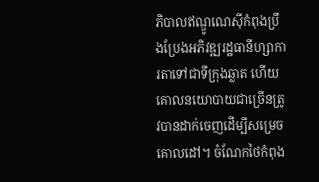ភិបាលឥណ្ឌូណេស៊ីកំពុងប្រឹងប្រែងអភិវឌ្ឍរដ្ឋធានីហ្សាការតាទៅជាទីក្រុងឆ្លាត ហើយគោលនយោបាយជាច្រើនត្រូវបានដាក់ចេញដើម្បីសម្រេចគោលដៅ។ ចំណែកថៃកំពុង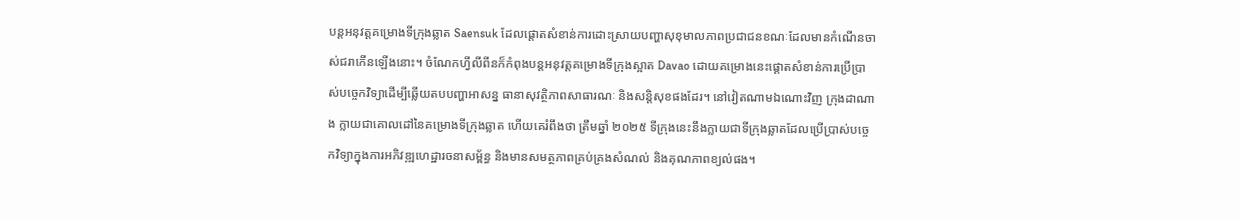បន្តអនុវត្តគម្រោងទីក្រុងឆ្លាត Saensuk ដែលផ្តោតសំខាន់ការដោះស្រាយបញ្ហាសុខុមាលភាពប្រជាជនខណៈដែលមានកំណើនចាស់ជរាកើនឡើងនោះ។ ចំណែកហ្វីលីពីនក៏កំពុងបន្តអនុវត្តគម្រោងទីក្រុងស្អាត Davao ដោយគម្រោងនេះផ្តោតសំខាន់ការប្រើប្រាស់បច្ចេកវិទ្យាដើម្បីឆ្លើយតបបញ្ហាអាសន្ន ធានាសុវត្ថិភាពសាធារណៈ និងសន្តិសុខផងដែរ។ នៅវៀតណាមឯណោះវិញ ក្រុងដាណាង ក្លាយជាគោលដៅនៃគម្រោងទីក្រុងឆ្លាត ហើយគេរំពឹងថា ត្រឹមឆ្នាំ ២០២៥ ទីក្រុងនេះនឹងក្លាយជាទីក្រុងឆ្លាតដែលប្រើប្រាស់បច្ចេកវិទ្យាក្នុងការអភិវឌ្ឍហេដ្ឋារចនាសម្ព័ន្ធ និងមានសមត្ថភាពគ្រប់គ្រងសំណល់ និងគុណភាពខ្យល់ផង។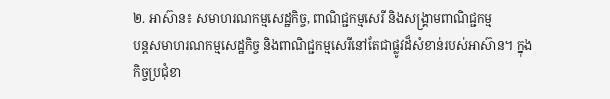២. អាស៊ាន៖ សមាហរណកម្មសេដ្ឋកិច្ច, ពាណិជ្ជកម្មសេរី និងសង្គ្រាមពាណិជ្ជកម្ម
បន្តសមាហរណកម្មសេដ្ឋកិច្ច និងពាណិជ្ជកម្មសេរីនៅតែជាផ្លូវដ៏សំខាន់របស់អាស៊ាន។ ក្នុងកិច្ចប្រជុំខា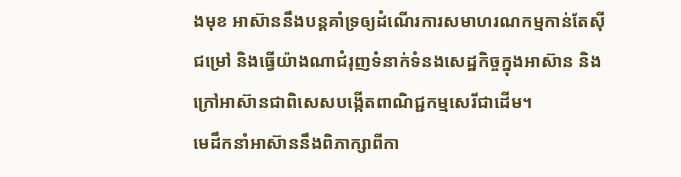ងមុខ អាស៊ាននឹងបន្តគាំទ្រឲ្យដំណើរការសមាហរណកម្មកាន់តែស៊ីជម្រៅ និងធ្វើយ៉ាងណាជំរុញទំនាក់ទំនងសេដ្ឋកិច្ចក្នុងអាស៊ាន និងក្រៅអាស៊ានជាពិសេសបង្កើតពាណិជ្ជកម្មសេរីជាដើម។
មេដឹកនាំអាស៊ាននឹងពិភាក្សាពីកា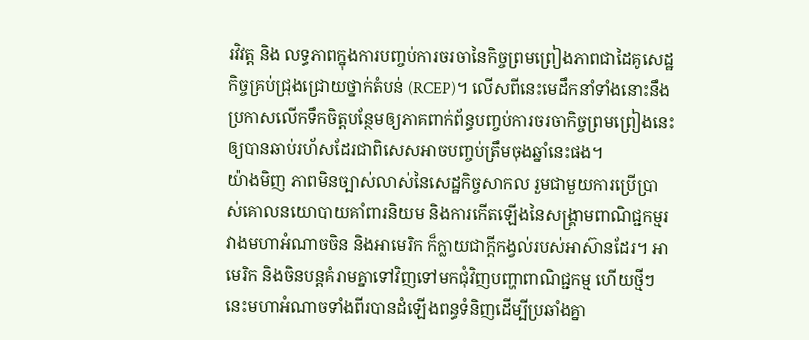រវិវត្ត និង លទ្ធភាពក្នុងការបញ្ចប់ការចរចានៃកិច្ចព្រមព្រៀងភាពជាដៃគូសេដ្ឋកិច្ចគ្រប់ជ្រុងជ្រោយថ្នាក់តំបន់ (RCEP)។ លើសពីនេះមេដឹកនាំទាំងនោះនឹងប្រកាសលើកទឹកចិត្តបន្ថែមឲ្យភាគពាក់ព័ន្ធបញ្ចប់ការចរចាកិច្ចព្រមព្រៀងនេះឲ្យបានឆាប់រហ័សដែរជាពិសេសអាចបញ្ចប់ត្រឹមចុងឆ្នាំនេះផង។
យ៉ាងមិញ ភាពមិនច្បាស់លាស់នៃសេដ្ឋកិច្ចសាកល រួមជាមួយការប្រើប្រាស់គោលនយោបាយគាំពារនិយម និងការកើតឡើងនៃសង្គ្រាមពាណិជ្ជកម្មរវាងមហាអំណាចចិន និងអាមេរិក ក៏ក្លាយជាក្តីកង្វល់របស់អាស៊ានដែរ។ អាមេរិក និងចិនបន្តគំរាមគ្នាទៅវិញទៅមកជុំវិញបញ្ហាពាណិជ្ជកម្ម ហើយថ្មីៗនេះមហាអំណាចទាំងពីរបានដំឡើងពន្ធទំនិញដើម្បីប្រឆាំងគ្នា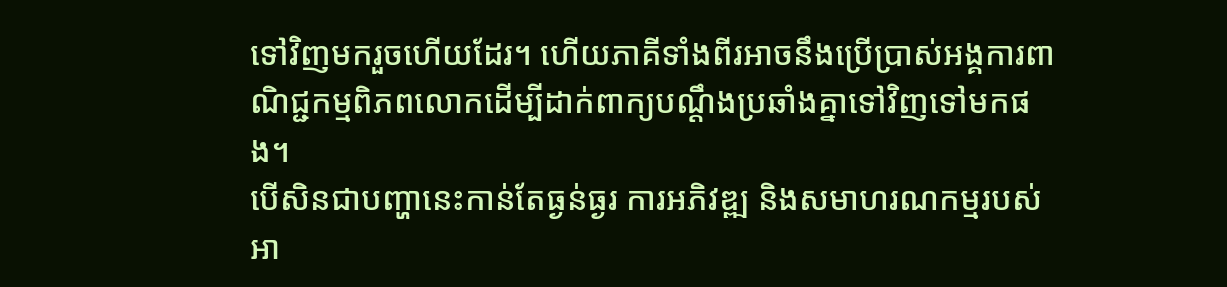ទៅវិញមករួចហើយដែរ។ ហើយភាគីទាំងពីរអាចនឹងប្រើប្រាស់អង្គការពាណិជ្ជកម្មពិភពលោកដើម្បីដាក់ពាក្យបណ្តឹងប្រឆាំងគ្នាទៅវិញទៅមកផង។
បើសិនជាបញ្ហានេះកាន់តែធ្ងន់ធ្ងរ ការអភិវឌ្ឍ និងសមាហរណកម្មរបស់អា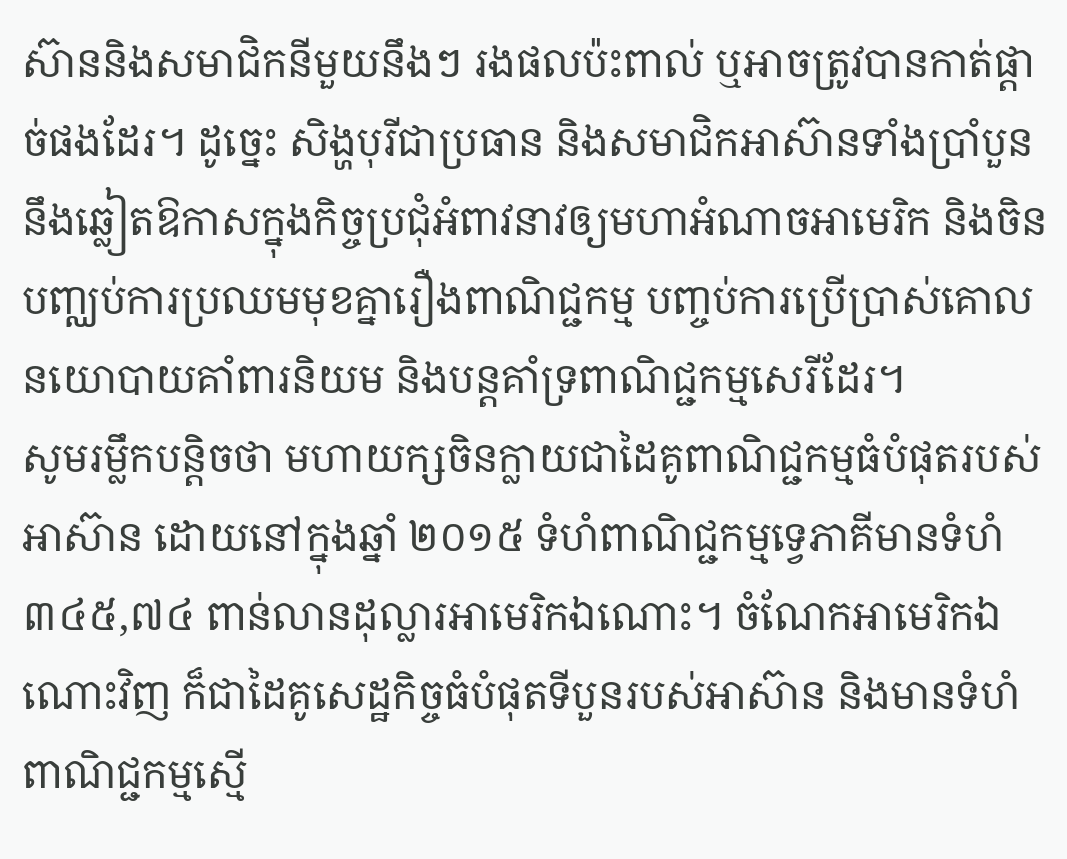ស៊ាននិងសមាជិកនីមួយនឹងៗ រងផលប៉ះពាល់ ឬអាចត្រូវបានកាត់ផ្តាច់ផងដែរ។ ដូច្នេះ សិង្ហបុរីជាប្រធាន និងសមាជិកអាស៊ានទាំងប្រាំបួននឹងឆ្លៀតឱកាសក្នុងកិច្ចប្រជុំអំពាវនាវឲ្យមហាអំណាចអាមេរិក និងចិន បញ្ឈប់ការប្រឈមមុខគ្នារឿងពាណិជ្ជកម្ម បញ្ចប់ការប្រើប្រាស់គោលនយោបាយគាំពារនិយម និងបន្តគាំទ្រពាណិជ្ជកម្មសេរីដែរ។
សូមរម្លឹកបន្តិចថា មហាយក្សចិនក្លាយជាដៃគូពាណិជ្ជកម្មធំបំផុតរបស់អាស៊ាន ដោយនៅក្នុងឆ្នាំ ២០១៥ ទំហំពាណិជ្ជកម្មទ្វេភាគីមានទំហំ ៣៤៥,៧៤ ពាន់លានដុល្លារអាមេរិកឯណោះ។ ចំណែកអាមេរិកឯណោះវិញ ក៏ជាដៃគូសេដ្ឋកិច្ចធំបំផុតទីបួនរបស់អាស៊ាន និងមានទំហំពាណិជ្ជកម្មស្មើ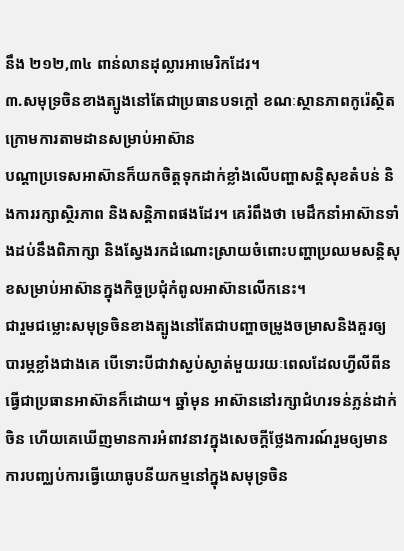នឹង ២១២,៣៤ ពាន់លានដុល្លារអាមេរិកដែរ។
៣.សមុទ្រចិនខាងត្បូងនៅតែជាប្រធានបទក្តៅ ខណៈស្ថានភាពកូរ៉េស្ថិតក្រោមការតាមដានសម្រាប់អាស៊ាន
បណ្តាប្រទេសអាស៊ានក៏យកចិត្តទុកដាក់ខ្លាំងលើបញ្ហាសន្តិសុខតំបន់ និងការរក្សាស្ថិរភាព និងសន្តិភាពផងដែរ។ គេរំពឹងថា មេដឹកនាំអាស៊ានទាំងដប់នឹងពិភាក្សា និងស្វែងរកដំណោះស្រាយចំពោះបញ្ហាប្រឈមសន្តិសុខសម្រាប់អាស៊ានក្នុងកិច្ចប្រជុំកំពូលអាស៊ានលើកនេះ។
ជារួមជម្លោះសមុទ្រចិនខាងត្បូងនៅតែជាបញ្ហាចម្រូងចម្រាសនិងគួរឲ្យបារម្ភខ្លាំងជាងគេ បើទោះបីជាវាស្ងប់ស្ងាត់មួយរយៈពេលដែលហ្វីលីពីនធ្វើជាប្រធានអាស៊ានក៏ដោយ។ ឆ្នាំមុន អាស៊ាននៅរក្សាជំហរទន់ភ្លន់ដាក់ចិន ហើយគេឃើញមានការអំពាវនាវក្នុងសេចក្តីថ្លែងការណ៍រួមឲ្យមានការបញ្ឈប់ការធ្វើយោធូបនីយកម្មនៅក្នុងសមុទ្រចិន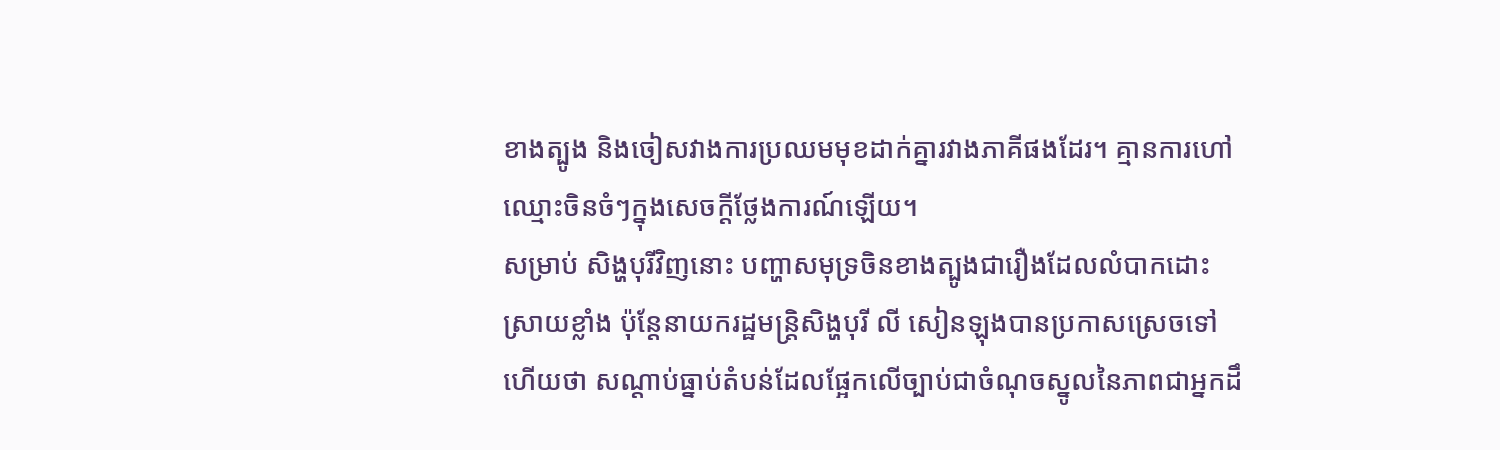ខាងត្បូង និងចៀសវាងការប្រឈមមុខដាក់គ្នារវាងភាគីផងដែរ។ គ្មានការហៅឈ្មោះចិនចំៗក្នុងសេចក្តីថ្លែងការណ៍ឡើយ។
សម្រាប់ សិង្ហបុរីវិញនោះ បញ្ហាសមុទ្រចិនខាងត្បូងជារឿងដែលលំបាកដោះស្រាយខ្លាំង ប៉ុន្តែនាយករដ្ឋមន្ត្រិសិង្ហបុរី លី សៀនឡុងបានប្រកាសស្រេចទៅហើយថា សណ្តាប់ធ្នាប់តំបន់ដែលផ្អែកលើច្បាប់ជាចំណុចស្នូលនៃភាពជាអ្នកដឹ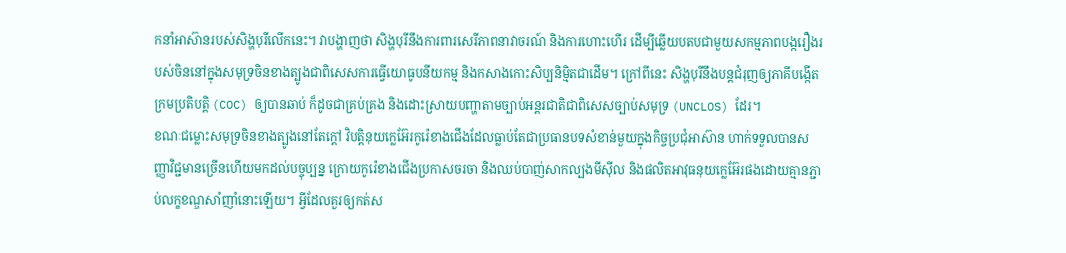កនាំអាស៊ានរបស់សិង្ហបុរីលើកនេះ។ វាបង្ហាញថា សិង្ហបុរីនឹងការពារសេរីភាពនាវាចរណ៍ និងការហោះហើរ ដើម្បីឆ្លើយបតបជាមួយសកម្មភាពបង្ករឿងរបស់ចិននៅក្នុងសមុទ្រចិនខាងត្បូងជាពិសេសការធ្វើយោធូបនីយកម្ម និងកសាងកោះសិប្បនិម្មិតជាដើម។ ក្រៅពីនេះ សិង្ហបុរីនឹងបន្តជំរុញឲ្យភាគីបង្កើតក្រមប្រតិបត្តិ (COC) ឲ្យបានឆាប់ ក៏ដូចជាគ្រប់គ្រង និងដោះស្រាយបញ្ហាតាមច្បាប់អន្តរជាតិជាពិសេសច្បាប់សមុទ្រ (UNCLOS) ដែរ។
ខណៈជម្លោះសមុទ្រចិនខាងត្បូងនៅតែក្តៅ វិបត្តិនុយក្លេអ៊ែរកូរ៉េខាងជើងដែលធ្លាប់តែជាប្រធានបទសំខាន់មួយក្នុងកិច្ចប្រជុំអាស៊ាន ហាក់ទទួលបានសញ្ញាវិជ្ជមានច្រើនហើយមកដល់បច្ចុប្បន្ន ក្រោយកូរ៉េខាងជើងប្រកាសចរចា និងឈប់បាញ់សាកល្បងមីស៊ីល និងផលិតអាវុធនុយក្លេអ៊ែរផងដោយគ្មានភ្ជាប់លក្ខខណ្ឌសាំញាំនោះឡើយ។ អ្វីដែលគួរឲ្យកត់ស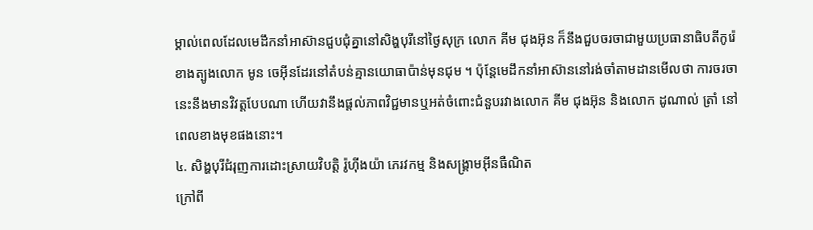ម្គាល់ពេលដែលមេដឹកនាំអាស៊ានជួបជុំគ្នានៅសិង្ហបុរីនៅថ្ងៃសុក្រ លោក គីម ជុងអ៊ុន ក៏នឹងជួបចរចាជាមួយប្រធានាធិបតីកូរ៉េខាងត្បូងលោក មូន ចេអ៊ីនដែរនៅតំបន់គ្មានយោធាប៉ាន់មុនជុម ។ ប៉ុន្តែមេដឹកនាំអាស៊ាននៅរង់ចាំតាមដានមើលថា ការចរចានេះនឹងមានវិវត្តបែបណា ហើយវានឹងផ្តល់ភាពវិជ្ជមានឬអត់ចំពោះជំនួបរវាងលោក គីម ជុងអ៊ុន និងលោក ដូណាល់ ត្រាំ នៅពេលខាងមុខផងនោះ។
៤. សិង្ហបុរីជំរុញការដោះស្រាយវិបត្តិ រ៉ូហ៊ីងយ៉ា ភេរវកម្ម និងសង្គ្រាមអ៊ីនធឺណិត
ក្រៅពី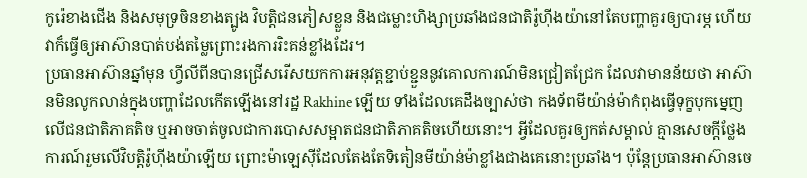កូរ៉េខាងជើង និងសមុទ្រចិនខាងត្បូង វិបត្តិជនភៀសខ្លួន និងជម្លោះហិង្សាប្រឆាំងជនជាតិរ៉ូហ៊ីងយ៉ានៅតែបញ្ហាគួរឲ្យបារម្ភ ហើយវាក៏ធ្វើឲ្យអាស៊ានបាត់បង់តម្លៃព្រោះរងការរិះគន់ខ្លាំងដែរ។
ប្រធានអាស៊ានឆ្នាំមុន ហ្វីលីពីនបានជ្រើសរើសយកការអនុវត្តខ្ជាប់ខ្ជួននូវគោលការណ៍មិនជ្រៀតជ្រែក ដែលវាមានន័យថា អាស៊ានមិនលូកលាន់ក្នុងបញ្ហាដែលកើតឡើងនៅរដ្ឋ Rakhine ឡើយ ទាំងដែលគេដឹងច្បាស់ថា កងទ័ពមីយ៉ាន់ម៉ាកំពុងធ្វើទុក្ខបុកម្នេញលើជនជាតិភាគតិច ឬអាចចាត់ចូលជាការបោសសម្អាតជនជាតិភាគតិចហើយនោះ។ អ្វីដែលគួរឲ្យកត់សម្គាល់ គ្មានសេចក្តីថ្លែងការណ៍រួមលើវិបត្តិរ៉ូហ៊ីងយ៉ាឡើយ ព្រោះម៉ាឡេស៊ីដែលតែងតែទិតៀនមីយ៉ាន់ម៉ាខ្លាំងជាងគេនោះប្រឆាំង។ ប៉ុន្តែប្រធានអាស៊ានចេ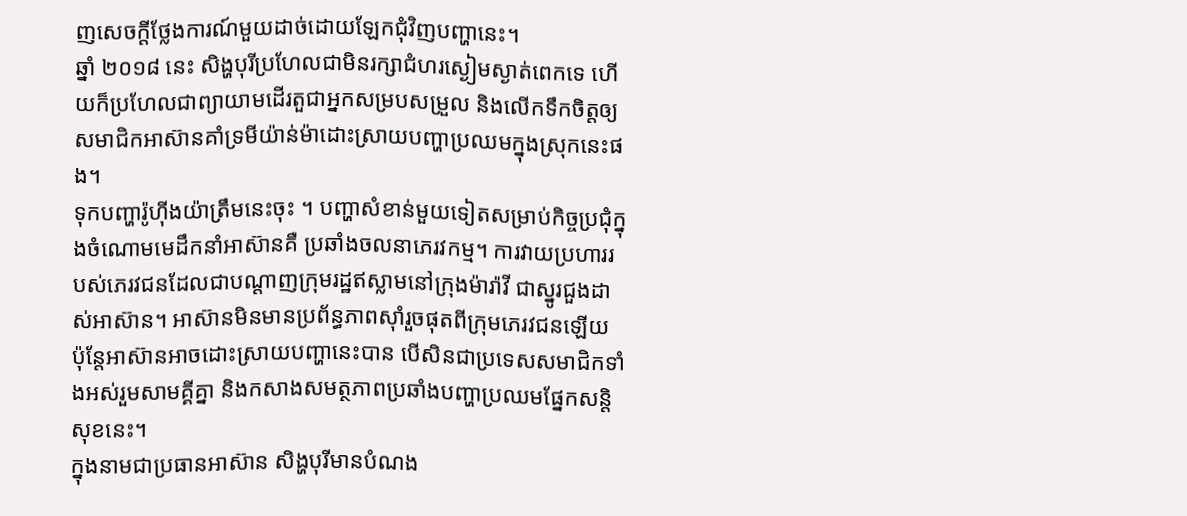ញសេចក្តីថ្លែងការណ៍មួយដាច់ដោយឡែកជុំវិញបញ្ហានេះ។
ឆ្នាំ ២០១៨ នេះ សិង្ហបុរីប្រហែលជាមិនរក្សាជំហរស្ងៀមស្ងាត់ពេកទេ ហើយក៏ប្រហែលជាព្យាយាមដើរតួជាអ្នកសម្របសម្រួល និងលើកទឹកចិត្តឲ្យសមាជិកអាស៊ានគាំទ្រមីយ៉ាន់ម៉ាដោះស្រាយបញ្ហាប្រឈមក្នុងស្រុកនេះផង។
ទុកបញ្ហារ៉ូហ៊ីងយ៉ាត្រឹមនេះចុះ ។ បញ្ហាសំខាន់មួយទៀតសម្រាប់កិច្ចប្រជុំក្នុងចំណោមមេដឹកនាំអាស៊ានគឺ ប្រឆាំងចលនាភេរវកម្ម។ ការវាយប្រហាររបស់ភេរវជនដែលជាបណ្តាញក្រុមរដ្ឋឥស្លាមនៅក្រុងម៉ារ៉ាវី ជាស្នូរជួងដាស់អាស៊ាន។ អាស៊ានមិនមានប្រព័ន្ធភាពស៊ាំរួចផុតពីក្រុមភេរវជនឡើយ ប៉ុន្តែអាស៊ានអាចដោះស្រាយបញ្ហានេះបាន បើសិនជាប្រទេសសមាជិកទាំងអស់រួមសាមគ្គីគ្នា និងកសាងសមត្ថភាពប្រឆាំងបញ្ហាប្រឈមផ្នែកសន្តិសុខនេះ។
ក្នុងនាមជាប្រធានអាស៊ាន សិង្ហបុរីមានបំណង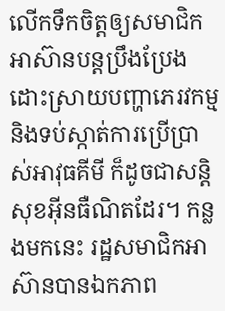លើកទឹកចិត្តឲ្យសមាជិកអាស៊ានបន្តប្រឹងប្រែងដោះស្រាយបញ្ហាភេរវកម្ម និងទប់ស្កាត់ការប្រើប្រាស់អាវុធគីមី ក៏ដូចជាសន្តិសុខអ៊ីនធឺណិតដែរ។ កន្លងមកនេះ រដ្ឋសមាជិកអាស៊ានបានឯកភាព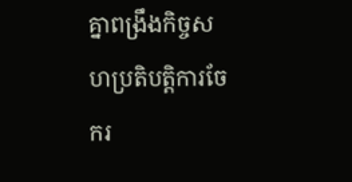គ្នាពង្រឹងកិច្ចសហប្រតិបត្តិការចែករ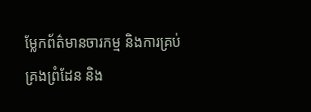ម្លែកព័ត៌មានចារកម្ម និងការគ្រប់គ្រងព្រំដែន និង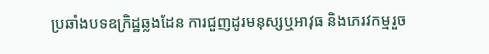ប្រឆាំងបទឧក្រិដ្ឋឆ្លងដែន ការជួញដូរមនុស្សឬអាវុធ និងភេរវកម្មរួច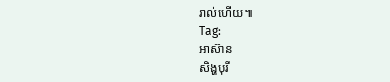រាល់ហើយ៕
Tag:
អាស៊ាន
សិង្ហបុរី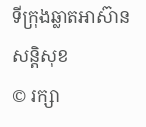ទីក្រុងឆ្លាតអាស៊ាន
សន្តិសុខ
© រក្សា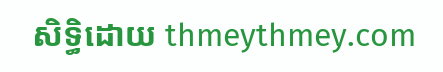សិទ្ធិដោយ thmeythmey.com